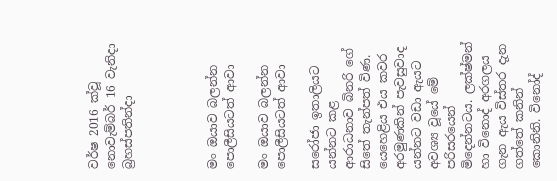වර්ෂ 2016 ක්වූ  නොවැම්බර් 16 වැනිදා බ්‍රහස්පතින්දා




මං ඔයාව බලන්න පොලීසියටත් ආවා

මං ඔයාව බලන්න පොලීසියටත් ආවා

සරෝජා ඉතාලියට යන්නට කළ ආරාධනාව බිනරි ගේ සිතේ තැන්පත් විණ. යෙහෙළිය එය කවර අරමුණකින් පැවසුවාද යන්නට වඩා ඇයට අවශ්‍ය වූයේ මේ පරිසරයෙන් මිදෙන්නටය. ලක්ෂ්මන් හා විනොද් අරගලය ගැන ඇය විස්තර දැන ගත්තේ කනින් කොනිනි. විනෝද්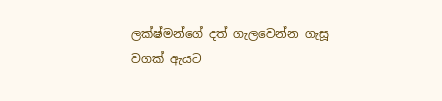ලක්ෂ්මන්ගේ දත් ගැලවෙන්න ගැසූ වගක් ඇයට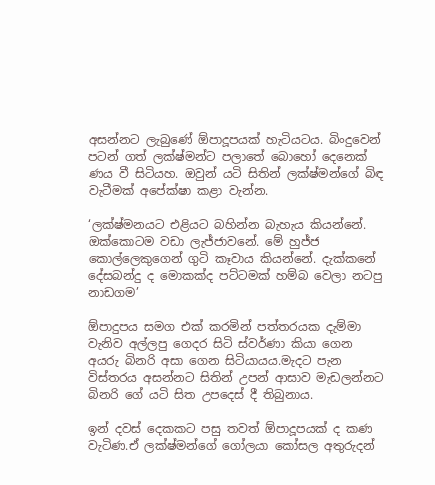අසන්නට ලැබුණේ ඕපාදූපයක් හැටියටය. බිංදුවෙන් පටන් ගත් ලක්ෂ්මන්ට පලාතේ බොහෝ දෙනෙක් ණය වී සිටියහ. ඔවුන් යටි සිතින් ලක්ෂ්මන්ගේ බිඳ වැටීමක් අපේක්ෂා කළා වැන්න.

‘ලක්ෂ්මනයට එළියට බහින්න බැහැය කියන්නේ. ඔක්කොටම වඩා ලැජ්ජාවනේ. මේ හුජ්ජ කොල්ලෙකුගෙන් ගුටි කෑවාය කියන්නේ. දැක්කනේ දේසබන්දු ද මොකක්ද පට්ටමක් හම්බ වෙලා නටපු නාඩගම’

ඕපාදුපය සමග එක් කරමින් පත්තරයක දැම්මා වැනිව අල්ලපු ගෙදර සිටි ස්වර්ණා කියා ගෙන අයරු බිනරි අසා ගෙන සිටියායය.මැදට පැන විස්තරය අසන්නට සිතින් උපන් ආසාව මැඩලන්නට බිනරි ගේ යටි සිත උපදෙස් දී තිබුනාය.

ඉන් දවස් දෙකකට පසු තවත් ඕපාදූපයක් ද කණ වැටිණ.ඒ ලක්ෂ්මන්ගේ ගෝලයා කෝසල අතුරුදන්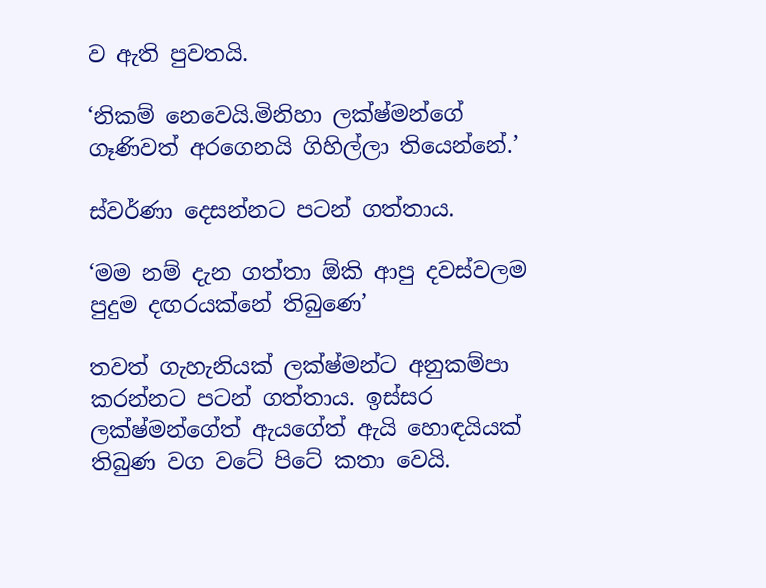ව ඇති පුවතයි.

‘නිකම් නෙවෙයි.මිනිහා ලක්ෂ්මන්ගේ ගෑණිවත් අරගෙනයි ගිහිල්ලා තියෙන්නේ.’

ස්වර්ණා දෙසන්නට පටන් ගත්තාය.

‘මම නම් දැන ගත්තා ඕකි ආපු දවස්වලම පුදුම දඟරයක්නේ තිබුණෙ’

තවත් ගැහැනියක් ලක්ෂ්මන්ට අනුකම්පා කරන්නට පටන් ගත්තාය. ඉස්සර ලක්ෂ්මන්ගේත් ඇයගේත් ඇයි හොඳයියක් තිබුණ වග වටේ පිටේ කතා වෙයි.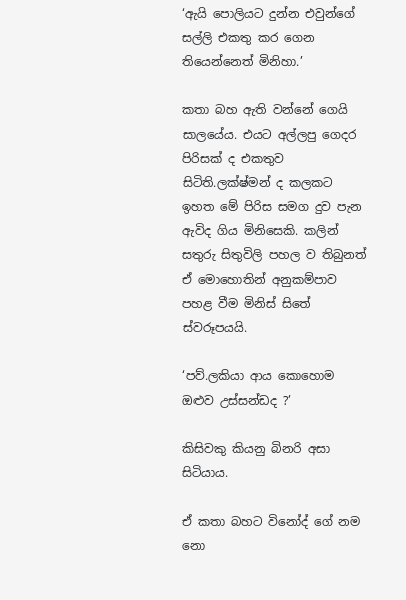‘ඇයි පොලියට දුන්න එවුන්ගේ සල්ලි එකතු කර ගෙන තියෙන්නෙත් මිනිහා.’

කතා බහ ඇති වන්නේ ගෙයි සාලයේය. එයට අල්ලපු ගෙදර පිරිසක් ද එකතුව සිටිති.ලක්ෂ්මන් ද කලකට ඉහත මේ පිරිස සමග දුව පැන ඇවිද ගිය මිනිසෙකි. කලින් සතුරු සිතුවිලි පහල ව තිබුනත් ඒ මොහොතින් අනුකම්පාව පහළ වීම මිනිස් සිතේ ස්වරූපයයි.

‘පව්.ලකියා ආය කොහොම ඔළුව උස්සන්ඩද ?’

කිසිවකු කියනු බිනරි අසා සිටියාය.

ඒ කතා බහට විනෝද් ගේ නම නො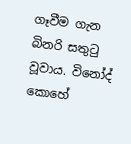ගෑවීම ගැන බිනරි සතුටු වූවාය. විනෝද් කොහේ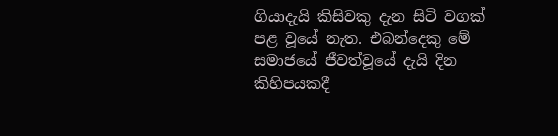ගියාදැයි කිසිවකු දැන සිටි වගක් පළ වූයේ නැත. එබන්දෙකු මේ සමාජයේ ජීවත්වූයේ දැයි දින කිහිපයකදී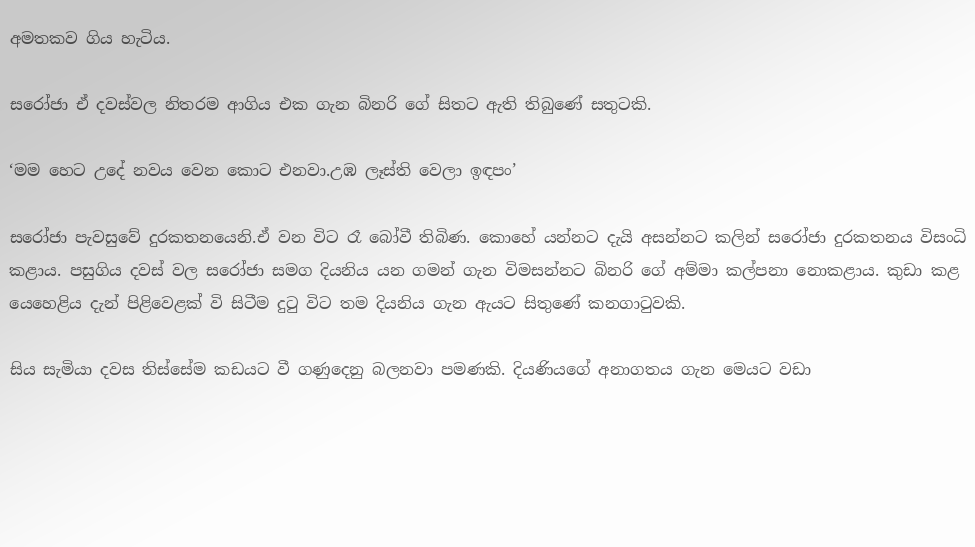අමතකව ගිය හැටිය.

සරෝජා ඒ දවස්වල නිතරම ආගිය එක ගැන බිනරි ගේ සිතට ඇති තිබුණේ සතුටකි.

‘මම හෙට උදේ නවය වෙන කොට එනවා.උඹ ලෑස්ති වෙලා ඉඳපං’

සරෝජා පැවසුවේ දුරකතනයෙනි.ඒ වන විට රෑ බෝවී තිබිණ. කොහේ යන්නට දැයි අසන්නට කලින් සරෝජා දුරකතනය විසංධි කළාය. පසුගිය දවස් වල සරෝජා සමග දියනිය යන ගමන් ගැන විමසන්නට බිනරි ගේ අම්මා කල්පනා නොකළාය. කුඩා කළ යෙහෙළිය දැන් පිළිවෙළක් වි සිටීම දුටු විට තම දියනිය ගැන ඇයට සිතුණේ කනගාටුවකි.

සිය සැමියා දවස තිස්සේම කඩයට වී ගණුදෙනු බලනවා පමණකි. දියණියගේ අනාගතය ගැන ‍මෙයට වඩා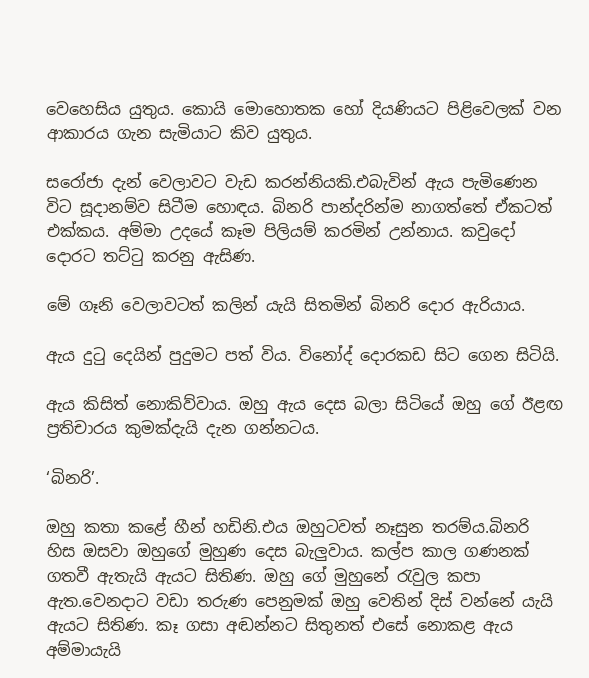වෙහෙසිය යුතුය. කොයි මොහොතක හෝ දියණියට පිළිවෙලක් වන ආකාරය ගැන සැමියාට කිව යුතුය.

සරෝජා දැන් වෙලාවට වැඩ කරන්නියකි.එබැවින් ඇය පැමිණෙන විට සූදානම්ව සිටීම හොඳය. බිනරි පාන්දරින්ම නාගත්තේ ඒකටත් එක්කය. අම්මා උදයේ කෑම පිලියම් කරමින් උන්නාය. කවුදෝ දොරට තට්ටු කරනු ඇසිණ.

මේ ගෑනි වෙලාවටත් කලින් යැයි සිතමින් බිනරි දොර ඇරියාය.

ඇය දුටු දෙයින් පුදුමට පත් විය. විනෝද් දොරකඩ සිට ගෙන සිටියි.

ඇය කිසිත් නොකිව්වාය. ඔහු ඇය දෙස බලා සිටියේ ඔහු ගේ ඊළඟ ප්‍රතිචාරය කුමක්දැයි දැන ගන්නටය.

‘බිනරි’.

ඔහු කතා කළේ හීන් හඩිනි.එය ඔහුටවත් නෑසුන තරම්ය.බිනරි හිස ඔසවා ඔහුගේ මුහුණ දෙස බැලුවාය. කල්ප කාල ගණනක් ගතවී ඇතැයි ඇයට සිතිණ. ඔහු ගේ මුහුනේ රැවුල කපා ඇත.වෙනදාට වඩා තරුණ පෙනුමක් ඔහු වෙතින් දිස් වන්නේ යැයි ඇයට සිතිණ. කෑ ගසා අඬන්නට සිතුනත් එසේ නොකළ ඇය අම්මායැයි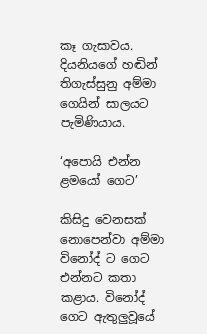කෑ ගැසාවය. දියනියගේ හඬින් තිගැස්සුනු අම්මා ගෙයින් සාලයට පැමිණියාය.

‘අපොයි එන්න ළමයෝ ගෙට’

කිසිදු වෙනසක් නොපෙන්වා අම්මා විනෝද් ට ගෙට එන්නට කතා කළාය. විනෝද් ගෙට ඇතුලුවූයේ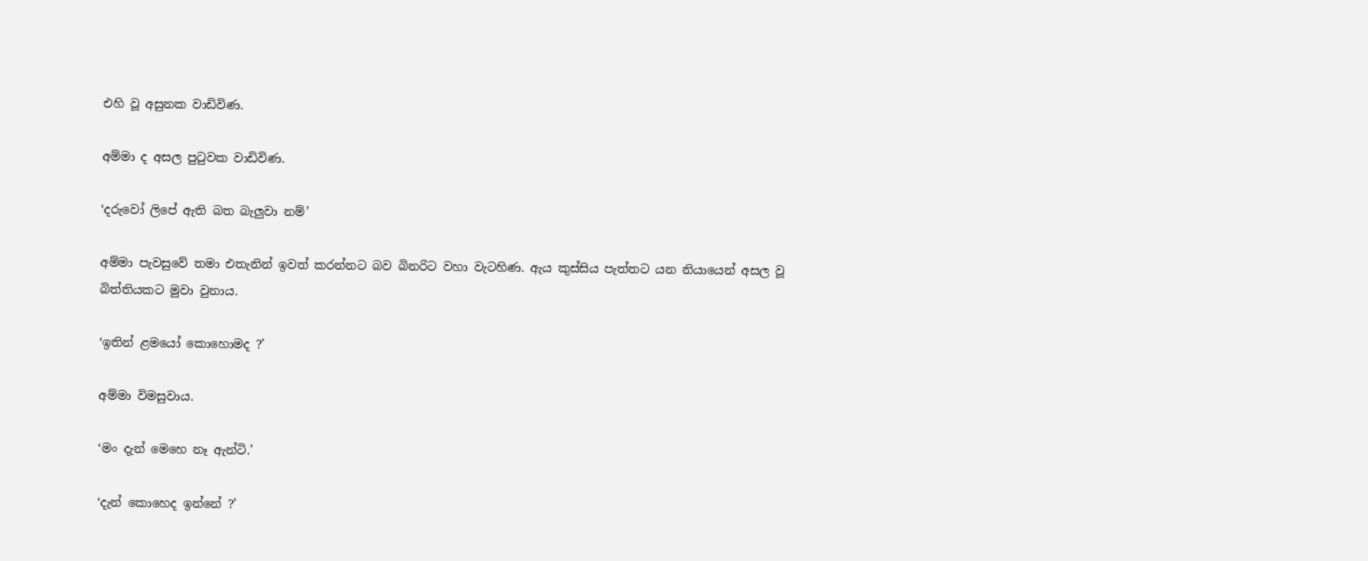එහි වූ අසුනක වාඩිවිණ.

අම්මා ද අසල පුටුවක වාඩිවිණ.

‘දරුවෝ ලිපේ ඇති බත බැලුවා නම්’

අම්මා පැවසුවේ තමා එතැනින් ඉවත් කරන්නට බව බිනරිට වහා වැටහිණ. ඇය කුස්සිය පැත්තට යන නියායෙන් අසල වූ බිත්තියකට මුවා වුනාය.

‘ඉතින් ළමයෝ කොහොමද ?’

අම්මා විමසුවාය.

‘මං දැන් මෙහෙ නෑ ඇන්ටි.’

‘දැන් කොහෙද ඉන්නේ ?’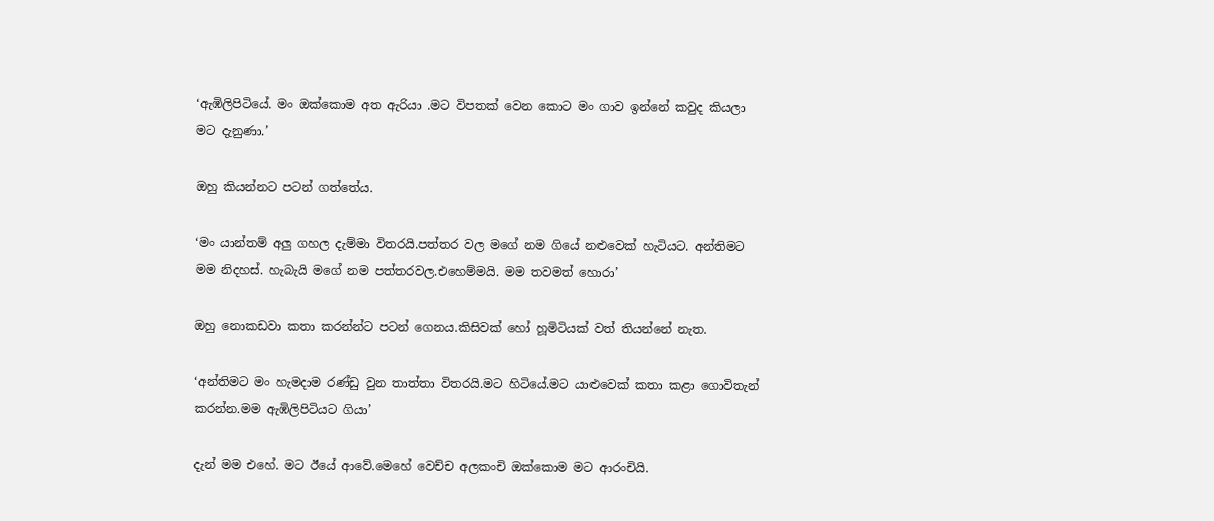‘ඇඹිලිපිටියේ. මං ඔක්කොම අත ඇරියා .මට විපතක් වෙන කොට මං ගාව ඉන්නේ කවුද කියලා මට දැනුණා.’

ඔහු කියන්නට පටන් ගත්තේය.

‘මං යාන්තම් අලු ගහල දැම්මා විතරයි.පත්තර වල මගේ නම ගියේ නළුවෙක් හැටියට. අන්තිමට මම නිදහස්. හැබැයි මගේ නම පත්තරවල.එහෙම්මයි. මම තවමත් හොරා’

ඔහු නොකඩවා කතා කරන්න්ට පටන් ගෙනය.කිසිවක් හෝ හූමිටියක් වත් තියන්නේ නැත.

‘අන්තිමට මං හැමදාම රණ්ඩු වුන තාත්තා විතරයි.මට හිටියේ.මට යාළුවෙක් කතා කළා ගොවිතැන් කරන්න.මම ඇඹිලිපිටියට ගියා’

දැන් මම එහේ. මට ඊයේ ආවේ.මෙහේ වෙච්ච අලකංචි ඔක්කොම මට ආරංචියි.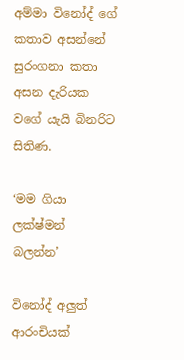අම්මා විනෝද් ගේ කතාව අසන්නේ සුරංගනා කතා අසන දැරියක වගේ යැයි බිනරිට සිතිණ.

‘මම ගියා ලක්ෂ්මන් බලන්න’

විනෝද් අලුත් ආරංචියක්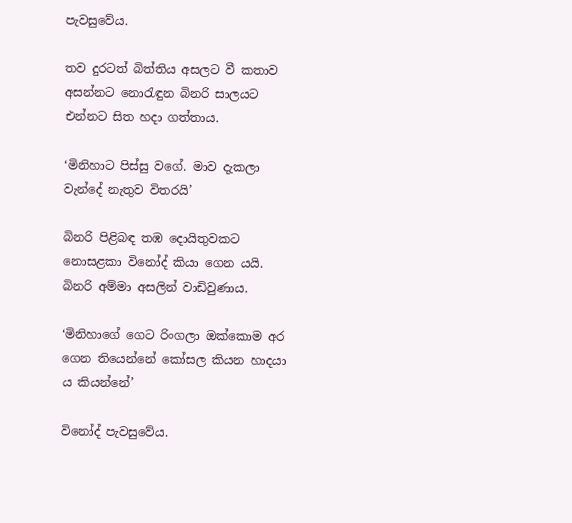පැවසුවේය.

තව දුරටත් බිත්තිය අසලට වී කතාව අසන්නට නොරැඳුන බිනරි සාලයට එන්නට සිත හදා ගත්තාය.

‘මිනිහාට පිස්සු වගේ. මාව දැකලා වැන්දේ නැතුව විතරයි’

බිනරි පිළිබඳ තඹ දොයිතුවකට නොසළකා විනෝද් කියා ගෙන යයි. බිනරි අම්මා අසලින් වාඩිවුණාය.

‘මිනිහාගේ ගෙට රිංගලා ඔක්කොම අර ගෙන තියෙන්නේ කෝසල කියන හාදයා ය කියන්නේ’

විනෝද් පැවසුවේය.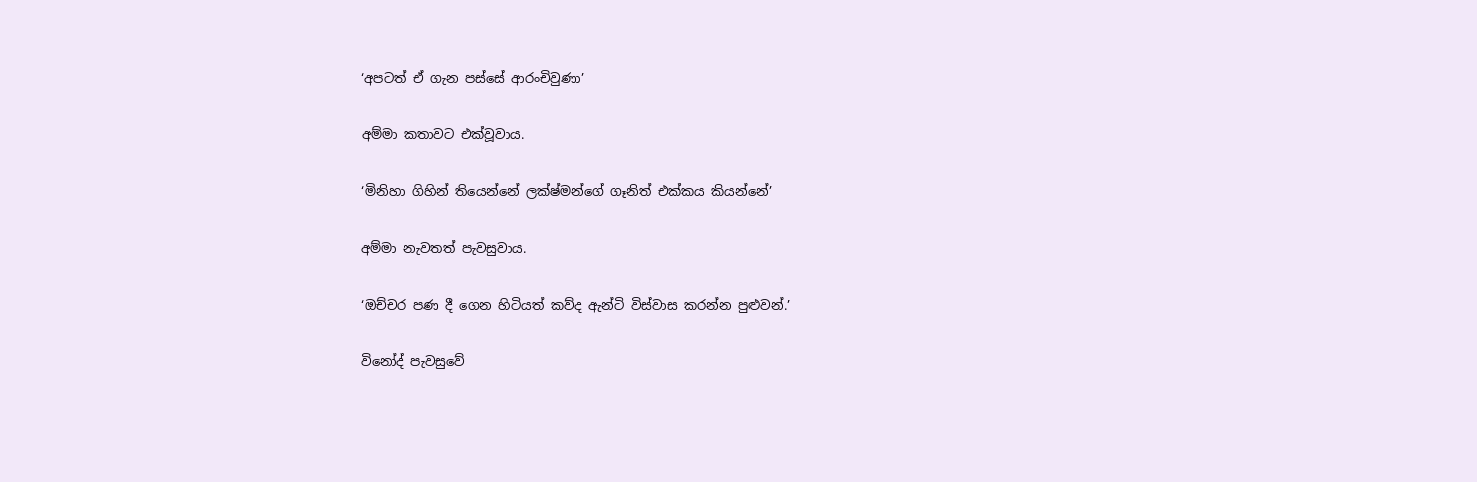‘අපටත් ඒ ගැන පස්සේ ආරංචිවුණා’

අම්මා කතාවට එක්වූවාය.

‘මිනිහා ගිහින් තියෙන්නේ ලක්ෂ්මන්ගේ ගෑනිත් එක්කය කියන්නේ’

අම්මා නැවතත් පැවසුවාය.

‘ඔච්චර පණ දී ගෙන හිටියත් කව්ද ඇන්ටි විස්වාස කරන්න පුළුවන්.’

විනෝද් පැවසුවේ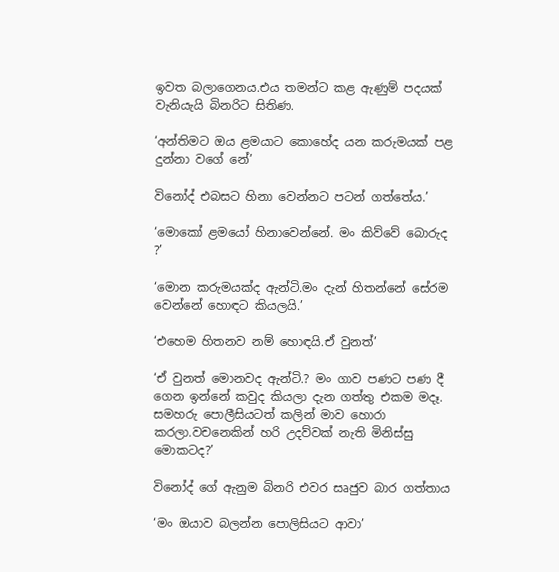ඉවත බලාගෙනය.එය තමන්ට කළ ඇණුම් පදයක් වැනියැයි බිනරිට සිතිණ.

‘අන්තිමට ඔය ළමයාට කොහේද යන කරුමයක් පළ දුන්නා වගේ නේ’

විනෝද් එබසට හිනා වෙන්නට පටන් ගත්තේය.’

‘මොකෝ ළමයෝ හිනාවෙන්නේ. මං කිව්වේ බොරුද ?’

‘මොන කරුමයක්ද ඇන්ටි.මං දැන් හිතන්නේ සේරම වෙන්නේ හොඳට කියලයි.’

‘එහෙම හිතනව නම් හොඳයි.ඒ වුනත්’

‘ඒ වුනත් මොනවද ඇන්ටි.? මං ගාව පණට පණ දී ගෙන ඉන්නේ කවුද කියලා දැන ගත්තු එකම මදෑ. සමහරු පොලීසියටත් කලින් මාව හොරා කරලා.වචනෙකින් හරි උදව්වක් නැති මිනිස්සු මොකටද?’

විනෝද් ගේ ඇනුම බිනරි එවර සෘජුව බාර ගත්තාය

‘මං ඔයාව බලන්න පොලිසියට ආවා’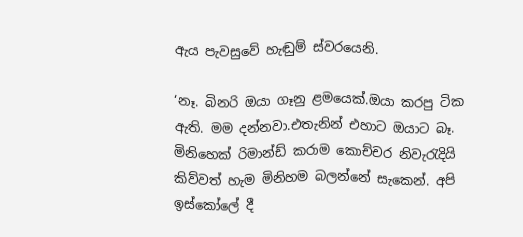ඇය පැවසුවේ හැඬුම් ස්වරයෙනි.

‘නෑ. බිනරි ඔයා ගෑනු ළමයෙක්.ඔයා කරපු ටික ඇති. මම දන්නවා.එතැනින් එහාට ඔයාට බෑ. මිනිහෙක් රිමාන්ඩ් කරාම කොච්චර නිවැරැදියි කිව්වත් හැම මිනිහම බලන්නේ සැකෙන්. අපි ඉස්කෝලේ දී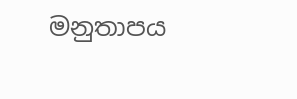මනුතාපය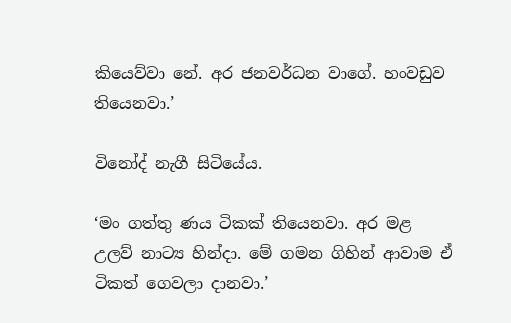කියෙව්වා නේ. අර ජනවර්ධන වාගේ. හංවඩුව තියෙනවා.’

විනෝද් නැගී සිටියේය.

‘මං ගත්තු ණය ටිකක් තියෙනවා. අර මළ උලව් නාට්‍ය හින්දා. මේ ගමන ගිහින් ආවාම ඒ ටිකත් ගෙවලා දානවා.’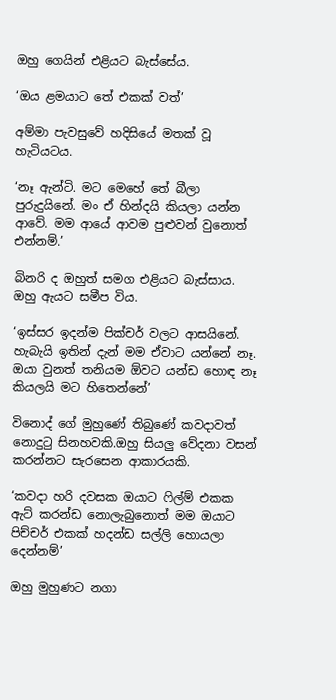ඔහු ගෙයින් එළියට බැස්සේය.

‘ඔය ළමයාට තේ එකක් වත්’

අම්මා පැවසුවේ හදිසියේ මතක් වූ හැටියටය.

‘නෑ ඇන්ටි. මට මෙහේ තේ බීලා පුරුදුයිනේ. මං ඒ හින්දයි කියලා යන්න ආවේ. මම ආයේ ආවම පුළුවන් වුනොත් එන්නම්.’

බිනරි ද ඔහුත් සමග එළියට බැස්සාය. ඔහු ඇයට සමීප විය.

‘ඉස්සර ඉදන්ම පික්චර් වලට ආසයිනේ. හැබැයි ඉතින් දැන් මම ඒවාට යන්නේ නෑ. ඔයා වුනත් තනියම ඕවට යන්ඩ හොඳ නෑ කියලයි මට හිතෙන්නේ’

විනොද් ගේ මුහුණේ තිබුණේ කවදාවත් නොදුටු සිනහවකි.ඔහු සියලු වේදනා වසන් කරන්නට සැරසෙන ආකාරයකි.

‘කවදා හරි දවසක ඔයාට ෆිල්ම් එකක ඇට් කරන්ඩ නොලැබුනොත් මම ඔයාට පිච්චර් එකක් හදන්ඩ සල්ලි හොයලා දෙන්නම්’

ඔහු මුහුණට නගා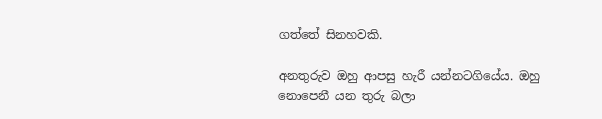ගත්තේ සිනහවකි.

අනතුරුව ඔහු ආපසු හැරී යන්නටගියේය. ඔහු නොපෙනී යන තුරු බලා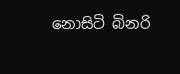නොසිටි බිනරි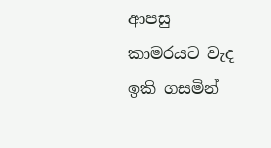ආපසු කාමරයට වැද ඉකි ගසමින්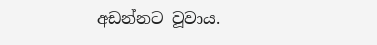අඩන්නට වූවාය.